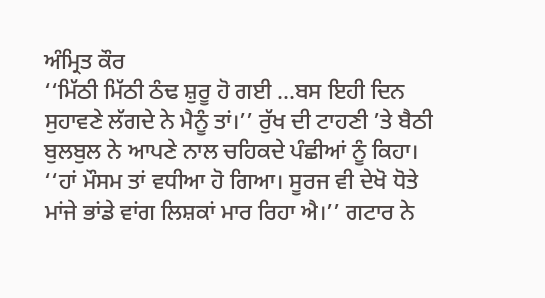ਅੰਮ੍ਰਿਤ ਕੌਰ
‘‘ਮਿੱਠੀ ਮਿੱਠੀ ਠੰਢ ਸ਼ੁਰੂ ਹੋ ਗਈ …ਬਸ ਇਹੀ ਦਿਨ ਸੁਹਾਵਣੇ ਲੱਗਦੇ ਨੇ ਮੈਨੂੰ ਤਾਂ।’’ ਰੁੱਖ ਦੀ ਟਾਹਣੀ ’ਤੇ ਬੈਠੀ ਬੁਲਬੁਲ ਨੇ ਆਪਣੇ ਨਾਲ ਚਹਿਕਦੇ ਪੰਛੀਆਂ ਨੂੰ ਕਿਹਾ।
‘‘ਹਾਂ ਮੌਸਮ ਤਾਂ ਵਧੀਆ ਹੋ ਗਿਆ। ਸੂਰਜ ਵੀ ਦੇਖੋ ਧੋਤੇ ਮਾਂਜੇ ਭਾਂਡੇ ਵਾਂਗ ਲਿਸ਼ਕਾਂ ਮਾਰ ਰਿਹਾ ਐ।’’ ਗਟਾਰ ਨੇ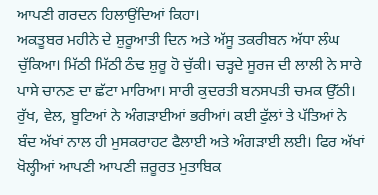ਆਪਣੀ ਗਰਦਨ ਹਿਲਾਉਂਦਿਆਂ ਕਿਹਾ।
ਅਕਤੂਬਰ ਮਹੀਨੇ ਦੇ ਸ਼ੁਰੂਆਤੀ ਦਿਨ ਅਤੇ ਅੱਸੂ ਤਕਰੀਬਨ ਅੱਧਾ ਲੰਘ ਚੁੱਕਿਆ। ਮਿੱਠੀ ਮਿੱਠੀ ਠੰਢ ਸ਼ੁਰੂ ਹੋ ਚੁੱਕੀ। ਚੜ੍ਹਦੇ ਸੂਰਜ ਦੀ ਲਾਲੀ ਨੇ ਸਾਰੇ ਪਾਸੇ ਚਾਨਣ ਦਾ ਛੱਟਾ ਮਾਰਿਆ। ਸਾਰੀ ਕੁਦਰਤੀ ਬਨਸਪਤੀ ਚਮਕ ਉੱਠੀ। ਰੁੱਖ, ਵੇਲ, ਬੂਟਿਆਂ ਨੇ ਅੰਗੜਾਈਆਂ ਭਰੀਆਂ। ਕਈ ਫੁੱਲਾਂ ਤੇ ਪੱਤਿਆਂ ਨੇ ਬੰਦ ਅੱਖਾਂ ਨਾਲ ਹੀ ਮੁਸਕਰਾਹਟ ਫੈਲਾਈ ਅਤੇ ਅੰਗੜਾਈ ਲਈ। ਫਿਰ ਅੱਖਾਂ ਖੋਲ੍ਹੀਆਂ ਆਪਣੀ ਆਪਣੀ ਜ਼ਰੂਰਤ ਮੁਤਾਬਿਕ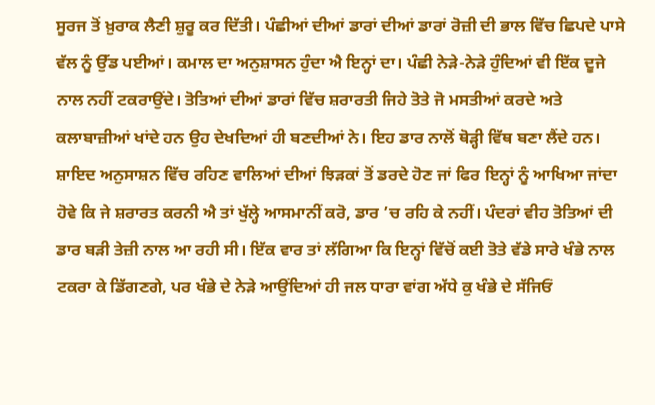ਸੂਰਜ ਤੋਂ ਖ਼ੁਰਾਕ ਲੈਣੀ ਸ਼ੁਰੂ ਕਰ ਦਿੱਤੀ। ਪੰਛੀਆਂ ਦੀਆਂ ਡਾਰਾਂ ਦੀਆਂ ਡਾਰਾਂ ਰੋਜ਼ੀ ਦੀ ਭਾਲ ਵਿੱਚ ਛਿਪਦੇ ਪਾਸੇ ਵੱਲ ਨੂੰ ਉੱਡ ਪਈਆਂ। ਕਮਾਲ ਦਾ ਅਨੁਸ਼ਾਸਨ ਹੁੰਦਾ ਐ ਇਨ੍ਹਾਂ ਦਾ। ਪੰਛੀ ਨੇੜੇ-ਨੇੜੇ ਹੁੰਦਿਆਂ ਵੀ ਇੱਕ ਦੂਜੇ ਨਾਲ ਨਹੀਂ ਟਕਰਾਉਂਦੇ। ਤੋਤਿਆਂ ਦੀਆਂ ਡਾਰਾਂ ਵਿੱਚ ਸ਼ਰਾਰਤੀ ਜਿਹੇ ਤੋਤੇ ਜੋ ਮਸਤੀਆਂ ਕਰਦੇ ਅਤੇ ਕਲਾਬਾਜ਼ੀਆਂ ਖਾਂਦੇ ਹਨ ਉਹ ਦੇਖਦਿਆਂ ਹੀ ਬਣਦੀਆਂ ਨੇ। ਇਹ ਡਾਰ ਨਾਲੋਂ ਥੋੜ੍ਹੀ ਵਿੱਥ ਬਣਾ ਲੈਂਦੇ ਹਨ। ਸ਼ਾਇਦ ਅਨੁਸਾਸ਼ਨ ਵਿੱਚ ਰਹਿਣ ਵਾਲਿਆਂ ਦੀਆਂ ਝਿੜਕਾਂ ਤੋਂ ਡਰਦੇ ਹੋਣ ਜਾਂ ਫਿਰ ਇਨ੍ਹਾਂ ਨੂੰ ਆਖਿਆ ਜਾਂਦਾ ਹੋਵੇ ਕਿ ਜੇ ਸ਼ਰਾਰਤ ਕਰਨੀ ਐ ਤਾਂ ਖੁੱਲ੍ਹੇ ਆਸਮਾਨੀਂ ਕਰੋ, ਡਾਰ ’ਚ ਰਹਿ ਕੇ ਨਹੀਂ। ਪੰਦਰਾਂ ਵੀਹ ਤੋਤਿਆਂ ਦੀ ਡਾਰ ਬੜੀ ਤੇਜ਼ੀ ਨਾਲ ਆ ਰਹੀ ਸੀ। ਇੱਕ ਵਾਰ ਤਾਂ ਲੱਗਿਆ ਕਿ ਇਨ੍ਹਾਂ ਵਿੱਚੋਂ ਕਈ ਤੋਤੇ ਵੱਡੇ ਸਾਰੇ ਖੰਭੇ ਨਾਲ ਟਕਰਾ ਕੇ ਡਿੱਗਣਗੇ, ਪਰ ਖੰਭੇ ਦੇ ਨੇੜੇ ਆਉਂਦਿਆਂ ਹੀ ਜਲ ਧਾਰਾ ਵਾਂਗ ਅੱਧੇ ਕੁ ਖੰਭੇ ਦੇ ਸੱਜਿਓਂ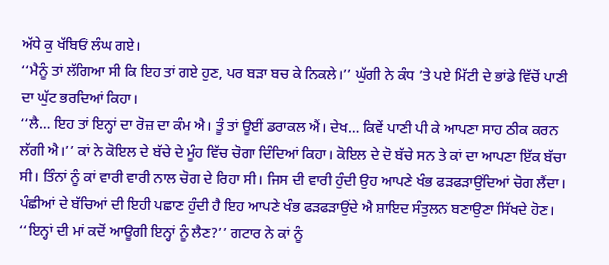ਅੱਧੇ ਕੁ ਖੱਬਿਓਂ ਲੰਘ ਗਏ।
‘‘ਮੈਨੂੰ ਤਾਂ ਲੱਗਿਆ ਸੀ ਕਿ ਇਹ ਤਾਂ ਗਏ ਹੁਣ, ਪਰ ਬੜਾ ਬਚ ਕੇ ਨਿਕਲੇ।’’ ਘੁੱਗੀ ਨੇ ਕੰਧ ’ਤੇ ਪਏ ਮਿੱਟੀ ਦੇ ਭਾਂਡੇ ਵਿੱਚੋਂ ਪਾਣੀ ਦਾ ਘੁੱਟ ਭਰਦਿਆਂ ਕਿਹਾ।
‘‘ਲੈ… ਇਹ ਤਾਂ ਇਨ੍ਹਾਂ ਦਾ ਰੋਜ਼ ਦਾ ਕੰਮ ਐ। ਤੂੰ ਤਾਂ ਊਈਂ ਡਰਾਕਲ ਐਂ। ਦੇਖ… ਕਿਵੇਂ ਪਾਣੀ ਪੀ ਕੇ ਆਪਣਾ ਸਾਹ ਠੀਕ ਕਰਨ ਲੱਗੀ ਐ।’’ ਕਾਂ ਨੇ ਕੋਇਲ ਦੇ ਬੱਚੇ ਦੇ ਮੂੰਹ ਵਿੱਚ ਚੋਗਾ ਦਿੰਦਿਆਂ ਕਿਹਾ। ਕੋਇਲ ਦੇ ਦੋ ਬੱਚੇ ਸਨ ਤੇ ਕਾਂ ਦਾ ਆਪਣਾ ਇੱਕ ਬੱਚਾ ਸੀ। ਤਿੰਨਾਂ ਨੂੰ ਕਾਂ ਵਾਰੀ ਵਾਰੀ ਨਾਲ ਚੋਗ ਦੇ ਰਿਹਾ ਸੀ। ਜਿਸ ਦੀ ਵਾਰੀ ਹੁੰਦੀ ਉਹ ਆਪਣੇ ਖੰਭ ਫੜਫੜਾਉਂਦਿਆਂ ਚੋਗ ਲੈਂਦਾ। ਪੰਛੀਆਂ ਦੇ ਬੱਚਿਆਂ ਦੀ ਇਹੀ ਪਛਾਣ ਹੁੰਦੀ ਹੈ ਇਹ ਆਪਣੇ ਖੰਭ ਫੜਫੜਾਉਂਦੇ ਐ ਸ਼ਾਇਦ ਸੰਤੁਲਨ ਬਣਾਉਣਾ ਸਿੱਖਦੇ ਹੋਣ।
‘‘ਇਨ੍ਹਾਂ ਦੀ ਮਾਂ ਕਦੋਂ ਆਊਗੀ ਇਨ੍ਹਾਂ ਨੂੰ ਲੈਣ?’’ ਗਟਾਰ ਨੇ ਕਾਂ ਨੂੰ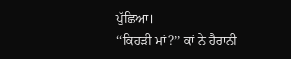ਪੁੱਛਿਆ।
‘‘ਕਿਹੜੀ ਮਾਂ?’’ ਕਾਂ ਨੇ ਹੈਰਾਨੀ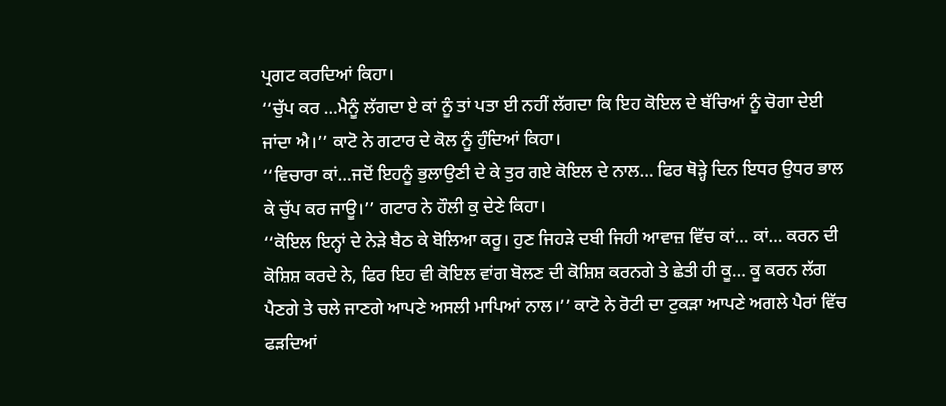ਪ੍ਰਗਟ ਕਰਦਿਆਂ ਕਿਹਾ।
‘‘ਚੁੱਪ ਕਰ …ਮੈਨੂੰ ਲੱਗਦਾ ਏ ਕਾਂ ਨੂੰ ਤਾਂ ਪਤਾ ਈ ਨਹੀਂ ਲੱਗਦਾ ਕਿ ਇਹ ਕੋਇਲ ਦੇ ਬੱਚਿਆਂ ਨੂੰ ਚੋਗਾ ਦੇਈ ਜਾਂਦਾ ਐ।’’ ਕਾਟੋ ਨੇ ਗਟਾਰ ਦੇ ਕੋਲ ਨੂੰ ਹੁੰਦਿਆਂ ਕਿਹਾ।
‘‘ਵਿਚਾਰਾ ਕਾਂ…ਜਦੋਂ ਇਹਨੂੰ ਭੁਲਾਉਣੀ ਦੇ ਕੇ ਤੁਰ ਗਏ ਕੋਇਲ ਦੇ ਨਾਲ… ਫਿਰ ਥੋੜ੍ਹੇ ਦਿਨ ਇਧਰ ਉਧਰ ਭਾਲ ਕੇ ਚੁੱਪ ਕਰ ਜਾਊ।’’ ਗਟਾਰ ਨੇ ਹੌਲੀ ਕੁ ਦੇਣੇ ਕਿਹਾ।
‘‘ਕੋਇਲ ਇਨ੍ਹਾਂ ਦੇ ਨੇੜੇ ਬੈਠ ਕੇ ਬੋਲਿਆ ਕਰੂ। ਹੁਣ ਜਿਹੜੇ ਦਬੀ ਜਿਹੀ ਆਵਾਜ਼ ਵਿੱਚ ਕਾਂ… ਕਾਂ… ਕਰਨ ਦੀ ਕੋਸ਼ਿਸ਼ ਕਰਦੇ ਨੇ, ਫਿਰ ਇਹ ਵੀ ਕੋਇਲ ਵਾਂਗ ਬੋਲਣ ਦੀ ਕੋਸ਼ਿਸ਼ ਕਰਨਗੇ ਤੇ ਛੇਤੀ ਹੀ ਕੂ… ਕੂ ਕਰਨ ਲੱਗ ਪੈਣਗੇ ਤੇ ਚਲੇ ਜਾਣਗੇ ਆਪਣੇ ਅਸਲੀ ਮਾਪਿਆਂ ਨਾਲ।’’ ਕਾਟੋ ਨੇ ਰੋਟੀ ਦਾ ਟੁਕੜਾ ਆਪਣੇ ਅਗਲੇ ਪੈਰਾਂ ਵਿੱਚ ਫੜਦਿਆਂ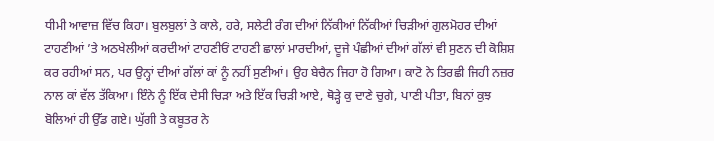ਧੀਮੀ ਆਵਾਜ਼ ਵਿੱਚ ਕਿਹਾ। ਬੁਲਬੁਲਾਂ ਤੇ ਕਾਲੇ, ਹਰੇ, ਸਲੇਟੀ ਰੰਗ ਦੀਆਂ ਨਿੱਕੀਆਂ ਨਿੱਕੀਆਂ ਚਿੜੀਆਂ ਗੁਲਮੋਹਰ ਦੀਆਂ ਟਾਹਣੀਆਂ ’ਤੇ ਅਠਖੇਲੀਆਂ ਕਰਦੀਆਂ ਟਾਹਣੀਓਂ ਟਾਹਣੀ ਛਾਲਾਂ ਮਾਰਦੀਆਂ, ਦੂਜੇ ਪੰਛੀਆਂ ਦੀਆਂ ਗੱਲਾਂ ਵੀ ਸੁਣਨ ਦੀ ਕੋਸ਼ਿਸ਼ ਕਰ ਰਹੀਆਂ ਸਨ, ਪਰ ਉਨ੍ਹਾਂ ਦੀਆਂ ਗੱਲਾਂ ਕਾਂ ਨੂੰ ਨਹੀਂ ਸੁਣੀਆਂ। ਉਹ ਬੇਚੈਨ ਜਿਹਾ ਹੋ ਗਿਆ। ਕਾਟੋ ਨੇ ਤਿਰਛੀ ਜਿਹੀ ਨਜ਼ਰ ਨਾਲ ਕਾਂ ਵੱਲ ਤੱਕਿਆ। ਇੰਨੇ ਨੂੰ ਇੱਕ ਦੇਸੀ ਚਿੜਾ ਅਤੇ ਇੱਕ ਚਿੜੀ ਆਏ, ਥੋੜ੍ਹੇ ਕੁ ਦਾਣੇ ਚੁਗੇ, ਪਾਣੀ ਪੀਤਾ, ਬਿਨਾਂ ਕੁਝ ਬੋਲਿਆਂ ਹੀ ਉੱਡ ਗਏ। ਘੁੱਗੀ ਤੇ ਕਬੂਤਰ ਨੇ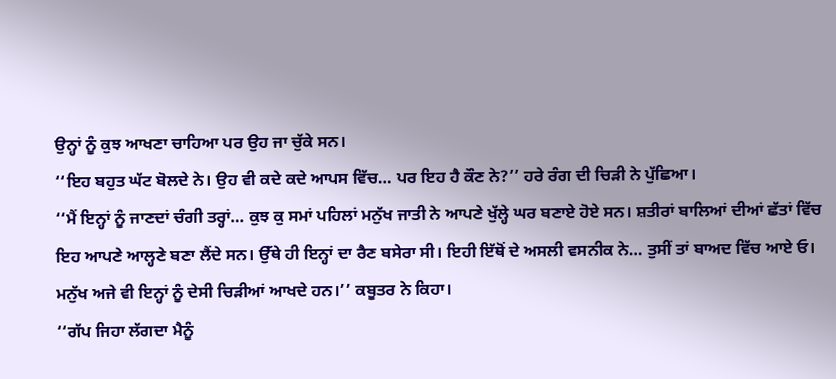ਉਨ੍ਹਾਂ ਨੂੰ ਕੁਝ ਆਖਣਾ ਚਾਹਿਆ ਪਰ ਉਹ ਜਾ ਚੁੱਕੇ ਸਨ।
‘‘ਇਹ ਬਹੁਤ ਘੱਟ ਬੋਲਦੇ ਨੇ। ਉਹ ਵੀ ਕਦੇ ਕਦੇ ਆਪਸ ਵਿੱਚ… ਪਰ ਇਹ ਹੈ ਕੌਣ ਨੇ?’’ ਹਰੇ ਰੰਗ ਦੀ ਚਿੜੀ ਨੇ ਪੁੱਛਿਆ।
‘‘ਮੈਂ ਇਨ੍ਹਾਂ ਨੂੰ ਜਾਣਦਾਂ ਚੰਗੀ ਤਰ੍ਹਾਂ… ਕੁਝ ਕੁ ਸਮਾਂ ਪਹਿਲਾਂ ਮਨੁੱਖ ਜਾਤੀ ਨੇ ਆਪਣੇ ਖੁੱਲ੍ਹੇ ਘਰ ਬਣਾਏ ਹੋਏ ਸਨ। ਸ਼ਤੀਰਾਂ ਬਾਲਿਆਂ ਦੀਆਂ ਛੱਤਾਂ ਵਿੱਚ ਇਹ ਆਪਣੇ ਆਲ੍ਹਣੇ ਬਣਾ ਲੈਂਦੇ ਸਨ। ਉੱਥੇ ਹੀ ਇਨ੍ਹਾਂ ਦਾ ਰੈਣ ਬਸੇਰਾ ਸੀ। ਇਹੀ ਇੱਥੋਂ ਦੇ ਅਸਲੀ ਵਸਨੀਕ ਨੇ… ਤੁਸੀਂ ਤਾਂ ਬਾਅਦ ਵਿੱਚ ਆਏ ਓ। ਮਨੁੱਖ ਅਜੇ ਵੀ ਇਨ੍ਹਾਂ ਨੂੰ ਦੇਸੀ ਚਿੜੀਆਂ ਆਖਦੇ ਹਨ।’’ ਕਬੂਤਰ ਨੇ ਕਿਹਾ।
‘‘ਗੱਪ ਜਿਹਾ ਲੱਗਦਾ ਮੈਨੂੰ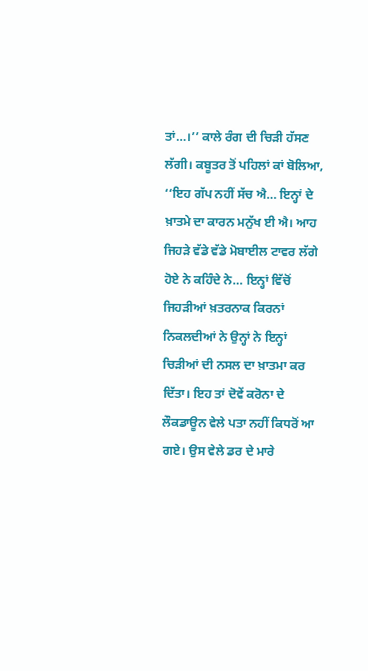ਤਾਂ…।’’ ਕਾਲੇ ਰੰਗ ਦੀ ਚਿੜੀ ਹੱਸਣ ਲੱਗੀ। ਕਬੂਤਰ ਤੋਂ ਪਹਿਲਾਂ ਕਾਂ ਬੋਲਿਆ, ‘‘ਇਹ ਗੱਪ ਨਹੀਂ ਸੱਚ ਐ… ਇਨ੍ਹਾਂ ਦੇ ਖ਼ਾਤਮੇ ਦਾ ਕਾਰਨ ਮਨੁੱਖ ਈ ਐ। ਆਹ ਜਿਹੜੇ ਵੱਡੇ ਵੱਡੇ ਮੋਬਾਈਲ ਟਾਵਰ ਲੱਗੇ ਹੋਏ ਨੇ ਕਹਿੰਦੇ ਨੇ… ਇਨ੍ਹਾਂ ਵਿੱਚੋਂ ਜਿਹੜੀਆਂ ਖ਼ਤਰਨਾਕ ਕਿਰਨਾਂ ਨਿਕਲਦੀਆਂ ਨੇ ਉਨ੍ਹਾਂ ਨੇ ਇਨ੍ਹਾਂ ਚਿੜੀਆਂ ਦੀ ਨਸਲ ਦਾ ਖ਼ਾਤਮਾ ਕਰ ਦਿੱਤਾ। ਇਹ ਤਾਂ ਦੋਵੇਂ ਕਰੋਨਾ ਦੇ ਲੌਕਡਾਊਨ ਵੇਲੇ ਪਤਾ ਨਹੀਂ ਕਿਧਰੋਂ ਆ ਗਏ। ਉਸ ਵੇਲੇ ਡਰ ਦੇ ਮਾਰੇ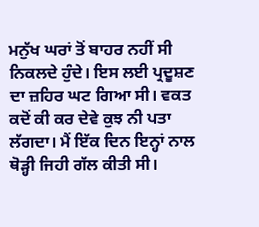ਮਨੁੱਖ ਘਰਾਂ ਤੋਂ ਬਾਹਰ ਨਹੀਂ ਸੀ ਨਿਕਲਦੇ ਹੁੰਦੇ। ਇਸ ਲਈ ਪ੍ਰਦੂਸ਼ਣ ਦਾ ਜ਼ਹਿਰ ਘਟ ਗਿਆ ਸੀ। ਵਕਤ ਕਦੋਂ ਕੀ ਕਰ ਦੇਵੇ ਕੁਝ ਨੀ ਪਤਾ ਲੱਗਦਾ। ਮੈਂ ਇੱਕ ਦਿਨ ਇਨ੍ਹਾਂ ਨਾਲ ਥੋੜ੍ਹੀ ਜਿਹੀ ਗੱਲ ਕੀਤੀ ਸੀ।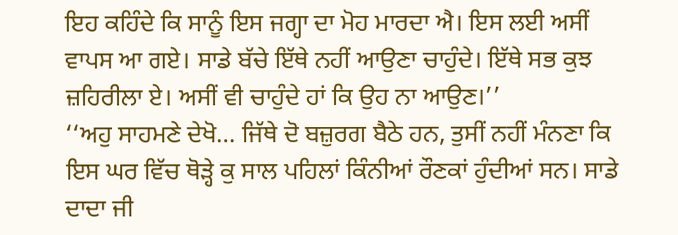ਇਹ ਕਹਿੰਦੇ ਕਿ ਸਾਨੂੰ ਇਸ ਜਗ੍ਹਾ ਦਾ ਮੋਹ ਮਾਰਦਾ ਐ। ਇਸ ਲਈ ਅਸੀਂ ਵਾਪਸ ਆ ਗਏ। ਸਾਡੇ ਬੱਚੇ ਇੱਥੇ ਨਹੀਂ ਆਉਣਾ ਚਾਹੁੰਦੇ। ਇੱਥੇ ਸਭ ਕੁਝ ਜ਼ਹਿਰੀਲਾ ਏ। ਅਸੀਂ ਵੀ ਚਾਹੁੰਦੇ ਹਾਂ ਕਿ ਉਹ ਨਾ ਆਉਣ।’’
‘‘ਅਹੁ ਸਾਹਮਣੇ ਦੇਖੋ… ਜਿੱਥੇ ਦੋ ਬਜ਼ੁਰਗ ਬੈਠੇ ਹਨ, ਤੁਸੀਂ ਨਹੀਂ ਮੰਨਣਾ ਕਿ ਇਸ ਘਰ ਵਿੱਚ ਥੋੜ੍ਹੇ ਕੁ ਸਾਲ ਪਹਿਲਾਂ ਕਿੰਨੀਆਂ ਰੌਣਕਾਂ ਹੁੰਦੀਆਂ ਸਨ। ਸਾਡੇ ਦਾਦਾ ਜੀ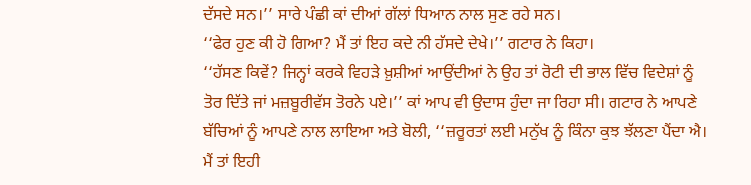ਦੱਸਦੇ ਸਨ।’’ ਸਾਰੇ ਪੰਛੀ ਕਾਂ ਦੀਆਂ ਗੱਲਾਂ ਧਿਆਨ ਨਾਲ ਸੁਣ ਰਹੇ ਸਨ।
‘‘ਫੇਰ ਹੁਣ ਕੀ ਹੋ ਗਿਆ? ਮੈਂ ਤਾਂ ਇਹ ਕਦੇ ਨੀ ਹੱਸਦੇ ਦੇਖੇ।’’ ਗਟਾਰ ਨੇ ਕਿਹਾ।
‘‘ਹੱਸਣ ਕਿਵੇਂ? ਜਿਨ੍ਹਾਂ ਕਰਕੇ ਵਿਹੜੇ ਖ਼ੁਸ਼ੀਆਂ ਆਉਂਦੀਆਂ ਨੇ ਉਹ ਤਾਂ ਰੋਟੀ ਦੀ ਭਾਲ ਵਿੱਚ ਵਿਦੇਸ਼ਾਂ ਨੂੰ ਤੋਰ ਦਿੱਤੇ ਜਾਂ ਮਜ਼ਬੂਰੀਵੱਸ ਤੋਰਨੇ ਪਏ।’’ ਕਾਂ ਆਪ ਵੀ ਉਦਾਸ ਹੁੰਦਾ ਜਾ ਰਿਹਾ ਸੀ। ਗਟਾਰ ਨੇ ਆਪਣੇ ਬੱਚਿਆਂ ਨੂੰ ਆਪਣੇ ਨਾਲ ਲਾਇਆ ਅਤੇ ਬੋਲੀ, ‘‘ਜ਼ਰੂਰਤਾਂ ਲਈ ਮਨੁੱਖ ਨੂੰ ਕਿੰਨਾ ਕੁਝ ਝੱਲਣਾ ਪੈਂਦਾ ਐ। ਮੈਂ ਤਾਂ ਇਹੀ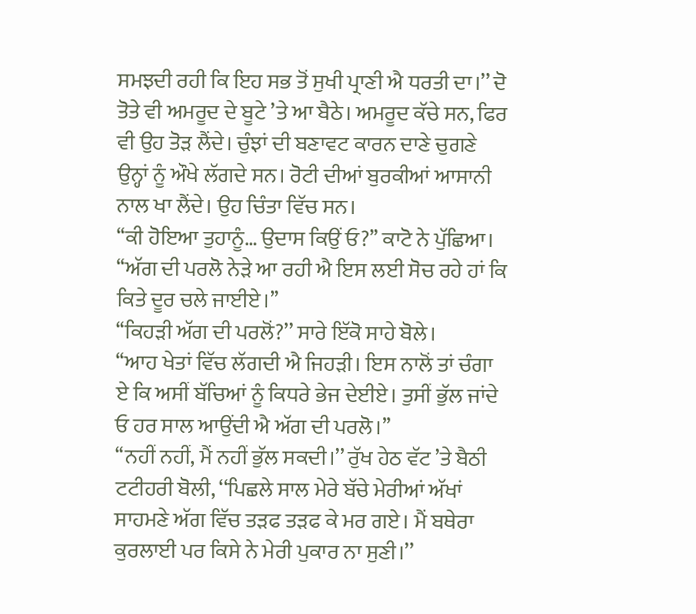ਸਮਝਦੀ ਰਹੀ ਕਿ ਇਹ ਸਭ ਤੋਂ ਸੁਖੀ ਪ੍ਰਾਣੀ ਐ ਧਰਤੀ ਦਾ।’’ ਦੋ ਤੋਤੇ ਵੀ ਅਮਰੂਦ ਦੇ ਬੂਟੇ ’ਤੇ ਆ ਬੈਠੇ। ਅਮਰੂਦ ਕੱਚੇ ਸਨ, ਫਿਰ ਵੀ ਉਹ ਤੋੜ ਲੈਂਦੇ। ਚੁੰਝਾਂ ਦੀ ਬਣਾਵਟ ਕਾਰਨ ਦਾਣੇ ਚੁਗਣੇ ਉਨ੍ਹਾਂ ਨੂੰ ਔਖੇ ਲੱਗਦੇ ਸਨ। ਰੋਟੀ ਦੀਆਂ ਬੁਰਕੀਆਂ ਆਸਾਨੀ ਨਾਲ ਖਾ ਲੈਂਦੇ। ਉਹ ਚਿੰਤਾ ਵਿੱਚ ਸਨ।
‘‘ਕੀ ਹੋਇਆ ਤੁਹਾਨੂੰ… ਉਦਾਸ ਕਿਉਂ ਓ?’’ ਕਾਟੋ ਨੇ ਪੁੱਛਿਆ।
‘‘ਅੱਗ ਦੀ ਪਰਲੋ ਨੇੜੇ ਆ ਰਹੀ ਐ ਇਸ ਲਈ ਸੋਚ ਰਹੇ ਹਾਂ ਕਿ ਕਿਤੇ ਦੂਰ ਚਲੇ ਜਾਈਏ।’’
‘‘ਕਿਹੜੀ ਅੱਗ ਦੀ ਪਰਲੋਂ?’’ ਸਾਰੇ ਇੱਕੋ ਸਾਹੇ ਬੋਲੇ।
‘‘ਆਹ ਖੇਤਾਂ ਵਿੱਚ ਲੱਗਦੀ ਐ ਜਿਹੜੀ। ਇਸ ਨਾਲੋਂ ਤਾਂ ਚੰਗਾ ਏ ਕਿ ਅਸੀਂ ਬੱਚਿਆਂ ਨੂੰ ਕਿਧਰੇ ਭੇਜ ਦੇਈਏ। ਤੁਸੀਂ ਭੁੱਲ ਜਾਂਦੇ ਓ ਹਰ ਸਾਲ ਆਉਂਦੀ ਐ ਅੱਗ ਦੀ ਪਰਲੋ।’’
‘‘ਨਹੀਂ ਨਹੀਂ, ਮੈਂ ਨਹੀਂ ਭੁੱਲ ਸਕਦੀ।’’ ਰੁੱਖ ਹੇਠ ਵੱਟ ’ਤੇ ਬੈਠੀ ਟਟੀਹਰੀ ਬੋਲੀ, ‘‘ਪਿਛਲੇ ਸਾਲ ਮੇਰੇ ਬੱਚੇ ਮੇਰੀਆਂ ਅੱਖਾਂ ਸਾਹਮਣੇ ਅੱਗ ਵਿੱਚ ਤੜਫ ਤੜਫ ਕੇ ਮਰ ਗਏ। ਮੈਂ ਬਥੇਰਾ ਕੁਰਲਾਈ ਪਰ ਕਿਸੇ ਨੇ ਮੇਰੀ ਪੁਕਾਰ ਨਾ ਸੁਣੀ।’’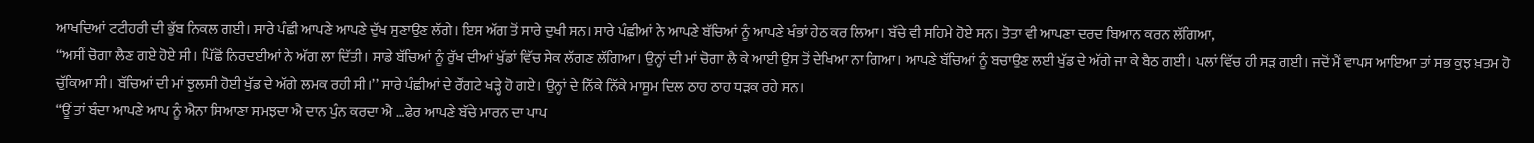ਆਖਦਿਆਂ ਟਟੀਹਰੀ ਦੀ ਭੁੱਬ ਨਿਕਲ ਗਈ। ਸਾਰੇ ਪੰਛੀ ਆਪਣੇ ਆਪਣੇ ਦੁੱਖ ਸੁਣਾਉਣ ਲੱਗੇ। ਇਸ ਅੱਗ ਤੋਂ ਸਾਰੇ ਦੁਖੀ ਸਨ। ਸਾਰੇ ਪੰਛੀਆਂ ਨੇ ਆਪਣੇ ਬੱਚਿਆਂ ਨੂੰ ਆਪਣੇ ਖੰਭਾਂ ਹੇਠ ਕਰ ਲਿਆ। ਬੱਚੇ ਵੀ ਸਹਿਮੇ ਹੋਏ ਸਨ। ਤੋਤਾ ਵੀ ਆਪਣਾ ਦਰਦ ਬਿਆਨ ਕਰਨ ਲੱਗਿਆ,
‘‘ਅਸੀਂ ਚੋਗਾ ਲੈਣ ਗਏ ਹੋਏ ਸੀ। ਪਿੱਛੋਂ ਨਿਰਦਈਆਂ ਨੇ ਅੱਗ ਲਾ ਦਿੱਤੀ। ਸਾਡੇ ਬੱਚਿਆਂ ਨੂੰ ਰੁੱਖ ਦੀਆਂ ਖੁੱਡਾਂ ਵਿੱਚ ਸੇਕ ਲੱਗਣ ਲੱਗਿਆ। ਉਨ੍ਹਾਂ ਦੀ ਮਾਂ ਚੋਗਾ ਲੈ ਕੇ ਆਈ ਉਸ ਤੋਂ ਦੇਖਿਆ ਨਾ ਗਿਆ। ਆਪਣੇ ਬੱਚਿਆਂ ਨੂੰ ਬਚਾਉਣ ਲਈ ਖੁੱਡ ਦੇ ਅੱਗੇ ਜਾ ਕੇ ਬੈਠ ਗਈ। ਪਲਾਂ ਵਿੱਚ ਹੀ ਸੜ ਗਈ। ਜਦੋਂ ਮੈਂ ਵਾਪਸ ਆਇਆ ਤਾਂ ਸਭ ਕੁਝ ਖ਼ਤਮ ਹੋ ਚੁੱਕਿਆ ਸੀ। ਬੱਚਿਆਂ ਦੀ ਮਾਂ ਝੁਲਸੀ ਹੋਈ ਖੁੱਡ ਦੇ ਅੱਗੇ ਲਮਕ ਰਹੀ ਸੀ।’’ ਸਾਰੇ ਪੰਛੀਆਂ ਦੇ ਰੌਂਗਟੇ ਖੜ੍ਹੇ ਹੋ ਗਏ। ਉਨ੍ਹਾਂ ਦੇ ਨਿੱਕੇ ਨਿੱਕੇ ਮਾਸੂਮ ਦਿਲ ਠਾਹ ਠਾਹ ਧੜਕ ਰਹੇ ਸਨ।
‘‘ਊਂ ਤਾਂ ਬੰਦਾ ਆਪਣੇ ਆਪ ਨੂੰ ਐਨਾ ਸਿਆਣਾ ਸਮਝਦਾ ਐ ਦਾਨ ਪੁੰਨ ਕਰਦਾ ਐ …ਫੇਰ ਆਪਣੇ ਬੱਚੇ ਮਾਰਨ ਦਾ ਪਾਪ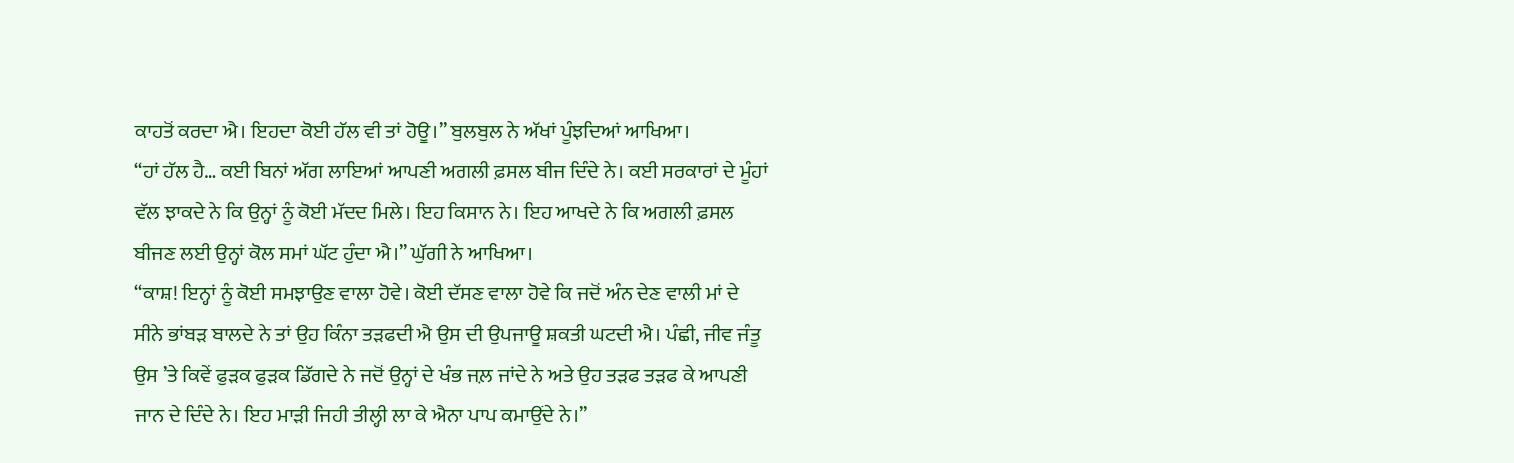ਕਾਹਤੋਂ ਕਰਦਾ ਐ। ਇਹਦਾ ਕੋਈ ਹੱਲ ਵੀ ਤਾਂ ਹੋਊ।’’ ਬੁਲਬੁਲ ਨੇ ਅੱਖਾਂ ਪੂੰਝਦਿਆਂ ਆਖਿਆ।
‘‘ਹਾਂ ਹੱਲ ਹੈ… ਕਈ ਬਿਨਾਂ ਅੱਗ ਲਾਇਆਂ ਆਪਣੀ ਅਗਲੀ ਫ਼ਸਲ ਬੀਜ ਦਿੰਦੇ ਨੇ। ਕਈ ਸਰਕਾਰਾਂ ਦੇ ਮੂੰਹਾਂ ਵੱਲ ਝਾਕਦੇ ਨੇ ਕਿ ਉਨ੍ਹਾਂ ਨੂੰ ਕੋਈ ਮੱਦਦ ਮਿਲੇ। ਇਹ ਕਿਸਾਨ ਨੇ। ਇਹ ਆਖਦੇ ਨੇ ਕਿ ਅਗਲੀ ਫ਼ਸਲ ਬੀਜਣ ਲਈ ਉਨ੍ਹਾਂ ਕੋਲ ਸਮਾਂ ਘੱਟ ਹੁੰਦਾ ਐ।’’ ਘੁੱਗੀ ਨੇ ਆਖਿਆ।
‘‘ਕਾਸ਼! ਇਨ੍ਹਾਂ ਨੂੰ ਕੋਈ ਸਮਝਾਉਣ ਵਾਲਾ ਹੋਵੇ। ਕੋਈ ਦੱਸਣ ਵਾਲਾ ਹੋਵੇ ਕਿ ਜਦੋਂ ਅੰਨ ਦੇਣ ਵਾਲੀ ਮਾਂ ਦੇ ਸੀਨੇ ਭਾਂਬੜ ਬਾਲਦੇ ਨੇ ਤਾਂ ਉਹ ਕਿੰਨਾ ਤੜਫਦੀ ਐ ਉਸ ਦੀ ਉਪਜਾਊ ਸ਼ਕਤੀ ਘਟਦੀ ਐ। ਪੰਛੀ, ਜੀਵ ਜੰਤੂ ਉਸ ’ਤੇ ਕਿਵੇਂ ਫੁੜਕ ਫੁੜਕ ਡਿੱਗਦੇ ਨੇ ਜਦੋਂ ਉਨ੍ਹਾਂ ਦੇ ਖੰਭ ਜਲ਼ ਜਾਂਦੇ ਨੇ ਅਤੇ ਉਹ ਤੜਫ ਤੜਫ ਕੇ ਆਪਣੀ ਜਾਨ ਦੇ ਦਿੰਦੇ ਨੇ। ਇਹ ਮਾੜੀ ਜਿਹੀ ਤੀਲ੍ਹੀ ਲਾ ਕੇ ਐਨਾ ਪਾਪ ਕਮਾਉਂਦੇ ਨੇ।’’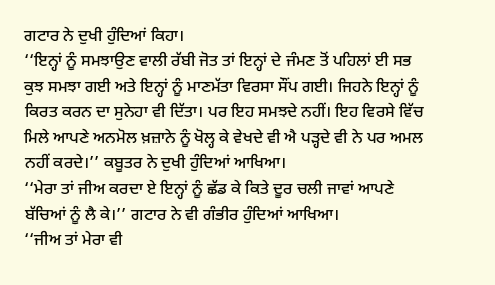ਗਟਾਰ ਨੇ ਦੁਖੀ ਹੁੰਦਿਆਂ ਕਿਹਾ।
‘‘ਇਨ੍ਹਾਂ ਨੂੰ ਸਮਝਾਉਣ ਵਾਲੀ ਰੱਬੀ ਜੋਤ ਤਾਂ ਇਨ੍ਹਾਂ ਦੇ ਜੰਮਣ ਤੋਂ ਪਹਿਲਾਂ ਈ ਸਭ ਕੁਝ ਸਮਝਾ ਗਈ ਅਤੇ ਇਨ੍ਹਾਂ ਨੂੰ ਮਾਣਮੱਤਾ ਵਿਰਸਾ ਸੌਂਪ ਗਈ। ਜਿਹਨੇ ਇਨ੍ਹਾਂ ਨੂੰ ਕਿਰਤ ਕਰਨ ਦਾ ਸੁਨੇਹਾ ਵੀ ਦਿੱਤਾ। ਪਰ ਇਹ ਸਮਝਦੇ ਨਹੀਂ। ਇਹ ਵਿਰਸੇ ਵਿੱਚ ਮਿਲੇ ਆਪਣੇ ਅਨਮੋਲ ਖ਼ਜ਼ਾਨੇ ਨੂੰ ਖੋਲ੍ਹ ਕੇ ਵੇਖਦੇ ਵੀ ਐ ਪੜ੍ਹਦੇ ਵੀ ਨੇ ਪਰ ਅਮਲ ਨਹੀਂ ਕਰਦੇ।’’ ਕਬੂਤਰ ਨੇ ਦੁਖੀ ਹੁੰਦਿਆਂ ਆਖਿਆ।
‘‘ਮੇਰਾ ਤਾਂ ਜੀਅ ਕਰਦਾ ਏ ਇਨ੍ਹਾਂ ਨੂੰ ਛੱਡ ਕੇ ਕਿਤੇ ਦੂਰ ਚਲੀ ਜਾਵਾਂ ਆਪਣੇ ਬੱਚਿਆਂ ਨੂੰ ਲੈ ਕੇ।’’ ਗਟਾਰ ਨੇ ਵੀ ਗੰਭੀਰ ਹੁੰਦਿਆਂ ਆਖਿਆ।
‘‘ਜੀਅ ਤਾਂ ਮੇਰਾ ਵੀ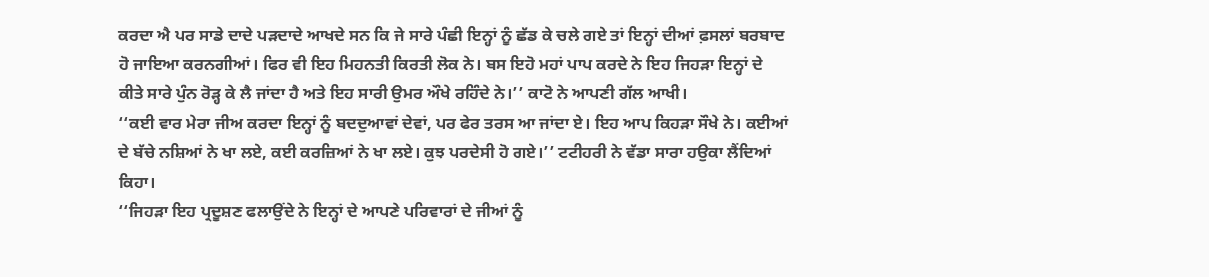ਕਰਦਾ ਐ ਪਰ ਸਾਡੇ ਦਾਦੇ ਪੜਦਾਦੇ ਆਖਦੇ ਸਨ ਕਿ ਜੇ ਸਾਰੇ ਪੰਛੀ ਇਨ੍ਹਾਂ ਨੂੰ ਛੱਡ ਕੇ ਚਲੇ ਗਏ ਤਾਂ ਇਨ੍ਹਾਂ ਦੀਆਂ ਫ਼ਸਲਾਂ ਬਰਬਾਦ ਹੋ ਜਾਇਆ ਕਰਨਗੀਆਂ। ਫਿਰ ਵੀ ਇਹ ਮਿਹਨਤੀ ਕਿਰਤੀ ਲੋਕ ਨੇ। ਬਸ ਇਹੋ ਮਹਾਂ ਪਾਪ ਕਰਦੇ ਨੇ ਇਹ ਜਿਹੜਾ ਇਨ੍ਹਾਂ ਦੇ ਕੀਤੇ ਸਾਰੇ ਪੁੰਨ ਰੋੜ੍ਹ ਕੇ ਲੈ ਜਾਂਦਾ ਹੈ ਅਤੇ ਇਹ ਸਾਰੀ ਉਮਰ ਔਖੇ ਰਹਿੰਦੇ ਨੇ।’’ ਕਾਟੋ ਨੇ ਆਪਣੀ ਗੱਲ ਆਖੀ।
‘‘ਕਈ ਵਾਰ ਮੇਰਾ ਜੀਅ ਕਰਦਾ ਇਨ੍ਹਾਂ ਨੂੰ ਬਦਦੁਆਵਾਂ ਦੇਵਾਂ, ਪਰ ਫੇਰ ਤਰਸ ਆ ਜਾਂਦਾ ਏ। ਇਹ ਆਪ ਕਿਹੜਾ ਸੌਖੇ ਨੇ। ਕਈਆਂ ਦੇ ਬੱਚੇ ਨਸ਼ਿਆਂ ਨੇ ਖਾ ਲਏ, ਕਈ ਕਰਜ਼ਿਆਂ ਨੇ ਖਾ ਲਏ। ਕੁਝ ਪਰਦੇਸੀ ਹੋ ਗਏ।’’ ਟਟੀਹਰੀ ਨੇ ਵੱਡਾ ਸਾਰਾ ਹਉਕਾ ਲੈਂਦਿਆਂ ਕਿਹਾ।
‘‘ਜਿਹੜਾ ਇਹ ਪ੍ਰਦੂਸ਼ਣ ਫਲਾਉਂਦੇ ਨੇ ਇਨ੍ਹਾਂ ਦੇ ਆਪਣੇ ਪਰਿਵਾਰਾਂ ਦੇ ਜੀਆਂ ਨੂੰ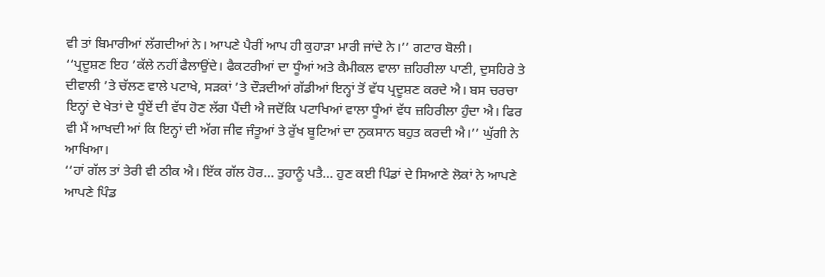ਵੀ ਤਾਂ ਬਿਮਾਰੀਆਂ ਲੱਗਦੀਆਂ ਨੇ। ਆਪਣੇ ਪੈਰੀਂ ਆਪ ਹੀ ਕੁਹਾੜਾ ਮਾਰੀ ਜਾਂਦੇ ਨੇ।’’ ਗਟਾਰ ਬੋਲੀ।
‘‘ਪ੍ਰਦੂਸ਼ਣ ਇਹ ’ਕੱਲੇ ਨਹੀਂ ਫੈਲਾਉਂਦੇ। ਫੈਕਟਰੀਆਂ ਦਾ ਧੂੰਆਂ ਅਤੇ ਕੈਮੀਕਲ ਵਾਲਾ ਜ਼ਹਿਰੀਲਾ ਪਾਣੀ, ਦੁਸਹਿਰੇ ਤੇ ਦੀਵਾਲੀ ’ਤੇ ਚੱਲਣ ਵਾਲੇ ਪਟਾਖੇ, ਸੜਕਾਂ ’ਤੇ ਦੌੜਦੀਆਂ ਗੱਡੀਆਂ ਇਨ੍ਹਾਂ ਤੋਂ ਵੱਧ ਪ੍ਰਦੂਸ਼ਣ ਕਰਦੇ ਐ। ਬਸ ਚਰਚਾ ਇਨ੍ਹਾਂ ਦੇ ਖੇਤਾਂ ਦੇ ਧੂੰਏਂ ਦੀ ਵੱਧ ਹੋਣ ਲੱਗ ਪੈਂਦੀ ਐ ਜਦੋਂਕਿ ਪਟਾਖਿਆਂ ਵਾਲਾ ਧੂੰਆਂ ਵੱਧ ਜ਼ਹਿਰੀਲਾ ਹੁੰਦਾ ਐ। ਫਿਰ ਵੀ ਮੈਂ ਆਖਦੀ ਆਂ ਕਿ ਇਨ੍ਹਾਂ ਦੀ ਅੱਗ ਜੀਵ ਜੰਤੂਆਂ ਤੇ ਰੁੱਖ ਬੂਟਿਆਂ ਦਾ ਨੁਕਸਾਨ ਬਹੁਤ ਕਰਦੀ ਐ।’’ ਘੁੱਗੀ ਨੇ ਆਖਿਆ।
‘‘ਹਾਂ ਗੱਲ ਤਾਂ ਤੇਰੀ ਵੀ ਠੀਕ ਐ। ਇੱਕ ਗੱਲ ਹੋਰ… ਤੁਹਾਨੂੰ ਪਤੈ… ਹੁਣ ਕਈ ਪਿੰਡਾਂ ਦੇ ਸਿਆਣੇ ਲੋਕਾਂ ਨੇ ਆਪਣੇ ਆਪਣੇ ਪਿੰਡ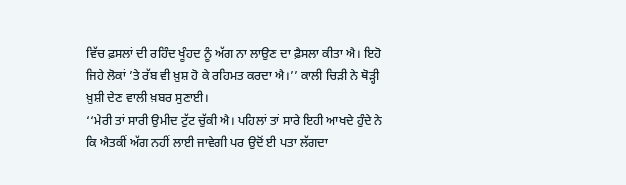ਵਿੱਚ ਫ਼ਸਲਾਂ ਦੀ ਰਹਿੰਦ ਖੂੰਹਦ ਨੂੰ ਅੱਗ ਨਾ ਲਾਉਣ ਦਾ ਫ਼ੈਸਲਾ ਕੀਤਾ ਐ। ਇਹੋ ਜਿਹੇ ਲੋਕਾਂ ’ਤੇ ਰੱਬ ਵੀ ਖ਼ੁਸ਼ ਹੋ ਕੇ ਰਹਿਮਤ ਕਰਦਾ ਐ।’’ ਕਾਲੀ ਚਿੜੀ ਨੇ ਥੋੜ੍ਹੀ ਖ਼ੁਸ਼ੀ ਦੇਣ ਵਾਲੀ ਖ਼ਬਰ ਸੁਣਾਈ।
‘‘ਮੇਰੀ ਤਾਂ ਸਾਰੀ ਉਮੀਦ ਟੁੱਟ ਚੁੱਕੀ ਐ। ਪਹਿਲਾਂ ਤਾਂ ਸਾਰੇ ਇਹੀ ਆਖਦੇ ਹੁੰਦੇ ਨੇ ਕਿ ਐਤਕੀਂ ਅੱਗ ਨਹੀਂ ਲਾਈ ਜਾਵੇਗੀ ਪਰ ਉਦੋਂ ਈ ਪਤਾ ਲੱਗਦਾ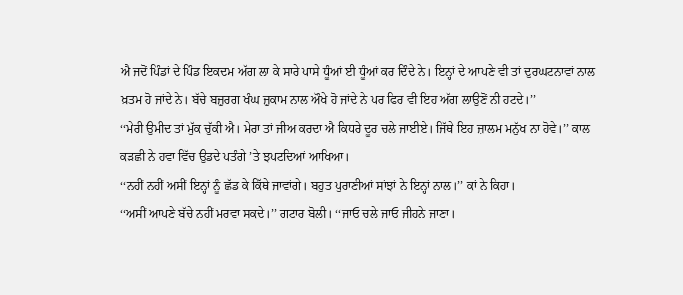ਐ ਜਦੋਂ ਪਿੰਡਾਂ ਦੇ ਪਿੰਡ ਇਕਦਮ ਅੱਗ ਲਾ ਕੇ ਸਾਰੇ ਪਾਸੇ ਧੂੰਆਂ ਈ ਧੂੰਆਂ ਕਰ ਦਿੰਦੇ ਨੇ। ਇਨ੍ਹਾਂ ਦੇ ਆਪਣੇ ਵੀ ਤਾਂ ਦੁਰਘਟਨਾਵਾਂ ਨਾਲ ਖ਼ਤਮ ਹੋ ਜਾਂਦੇ ਨੇ। ਬੱਚੇ ਬਜ਼ੁਰਗ ਖੰਘ ਜ਼ੁਕਾਮ ਨਾਲ ਔਖੇ ਹੋ ਜਾਂਦੇ ਨੇ ਪਰ ਫਿਰ ਵੀ ਇਹ ਅੱਗ ਲਾਉਣੋਂ ਨੀ ਹਟਦੇ।’’
‘‘ਮੇਰੀ ਉਮੀਦ ਤਾਂ ਮੁੱਕ ਚੁੱਕੀ ਐ। ਮੇਰਾ ਤਾਂ ਜੀਅ ਕਰਦਾ ਐ ਕਿਧਰੇ ਦੂਰ ਚਲੇ ਜਾਈਏ। ਜਿੱਥੇ ਇਹ ਜ਼ਾਲਮ ਮਨੁੱਖ ਨਾ ਹੋਵੇ।’’ ਕਾਲ ਕੜਛੀ ਨੇ ਹਵਾ ਵਿੱਚ ਉਡਦੇ ਪਤੰਗੇ ’ਤੇ ਝਪਟਦਿਆਂ ਆਖਿਆ।
‘‘ਨਹੀਂ ਨਹੀਂ ਅਸੀਂ ਇਨ੍ਹਾਂ ਨੂੰ ਛੱਡ ਕੇ ਕਿੱਥੇ ਜਾਵਾਂਗੇ। ਬਹੁਤ ਪੁਰਾਣੀਆਂ ਸਾਂਝਾਂ ਨੇ ਇਨ੍ਹਾਂ ਨਾਲ।’’ ਕਾਂ ਨੇ ਕਿਹਾ।
‘‘ਅਸੀਂ ਆਪਣੇ ਬੱਚੇ ਨਹੀਂ ਮਰਵਾ ਸਕਦੇ।’’ ਗਟਾਰ ਬੋਲੀ। ‘‘ਜਾਓ ਚਲੇ ਜਾਓ ਜੀਹਨੇ ਜਾਣਾ।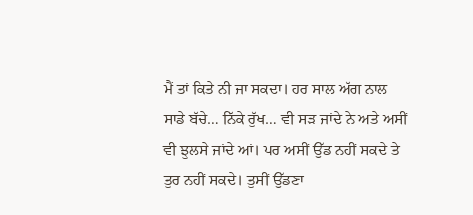ਮੈਂ ਤਾਂ ਕਿਤੇ ਨੀ ਜਾ ਸਕਦਾ। ਹਰ ਸਾਲ ਅੱਗ ਨਾਲ ਸਾਡੇ ਬੱਚੇ… ਨਿੱਕੇ ਰੁੱਖ… ਵੀ ਸੜ ਜਾਂਦੇ ਨੇ ਅਤੇ ਅਸੀਂ ਵੀ ਝੁਲਸੇ ਜਾਂਦੇ ਆਂ। ਪਰ ਅਸੀਂ ਉੱਡ ਨਹੀਂ ਸਕਦੇ ਤੇ ਤੁਰ ਨਹੀਂ ਸਕਦੇ। ਤੁਸੀਂ ਉੱਡਣਾ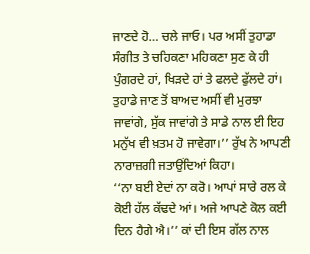ਜਾਣਦੇ ਹੋ… ਚਲੇ ਜਾਓ। ਪਰ ਅਸੀਂ ਤੁਹਾਡਾ ਸੰਗੀਤ ਤੇ ਚਹਿਕਣਾ ਮਹਿਕਣਾ ਸੁਣ ਕੇ ਹੀ ਪੁੰਗਰਦੇ ਹਾਂ, ਖਿੜਦੇ ਹਾਂ ਤੇ ਫਲਦੇ ਫੁੱਲਦੇ ਹਾਂ। ਤੁਹਾਡੇ ਜਾਣ ਤੋਂ ਬਾਅਦ ਅਸੀਂ ਵੀ ਮੁਰਝਾ ਜਾਵਾਂਗੇ, ਸੁੱਕ ਜਾਵਾਂਗੇ ਤੇ ਸਾਡੇ ਨਾਲ ਈ ਇਹ ਮਨੁੱਖ ਵੀ ਖ਼ਤਮ ਹੋ ਜਾਵੇਗਾ।’’ ਰੁੱਖ ਨੇ ਆਪਣੀ ਨਾਰਾਜ਼ਗੀ ਜਤਾਉਂਦਿਆਂ ਕਿਹਾ।
‘‘ਨਾ ਬਈ ਏਦਾਂ ਨਾ ਕਰੋ। ਆਪਾਂ ਸਾਰੇ ਰਲ ਕੇ ਕੋਈ ਹੱਲ ਕੱਢਦੇ ਆਂ। ਅਜੇ ਆਪਣੇ ਕੋਲ ਕਈ ਦਿਨ ਹੈਗੇ ਐ।’’ ਕਾਂ ਦੀ ਇਸ ਗੱਲ ਨਾਲ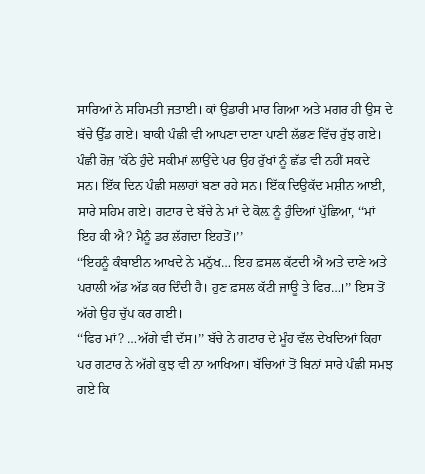ਸਾਰਿਆਂ ਨੇ ਸਹਿਮਤੀ ਜਤਾਈ। ਕਾਂ ਉਡਾਰੀ ਮਾਰ ਗਿਆ ਅਤੇ ਮਗਰ ਹੀ ਉਸ ਦੇ ਬੱਚੇ ਉੱਡ ਗਏ। ਬਾਕੀ ਪੰਛੀ ਵੀ ਆਪਣਾ ਦਾਣਾ ਪਾਣੀ ਲੱਭਣ ਵਿੱਚ ਰੁੱਝ ਗਏ। ਪੰਛੀ ਰੋਜ਼ ’ਕੱਠੇ ਹੁੰਦੇ ਸਕੀਮਾਂ ਲਾਉਂਦੇ ਪਰ ਉਹ ਰੁੱਖਾਂ ਨੂੰ ਛੱਡ ਵੀ ਨਹੀਂ ਸਕਦੇ ਸਨ। ਇੱਕ ਦਿਨ ਪੰਛੀ ਸਲਾਹਾਂ ਬਣਾ ਰਹੇ ਸਨ। ਇੱਕ ਦਿਉਕੱਦ ਮਸ਼ੀਨ ਆਈ, ਸਾਰੇ ਸਹਿਮ ਗਏ। ਗਟਾਰ ਦੇ ਬੱਚੇ ਨੇ ਮਾਂ ਦੇ ਕੋਲ਼ ਨੂੰ ਹੁੰਦਿਆਂ ਪੁੱਛਿਆ, ‘‘ਮਾਂ ਇਹ ਕੀ ਐ? ਮੈਨੂੰ ਡਰ ਲੱਗਦਾ ਇਹਤੋਂ।’’
‘‘ਇਹਨੂੰ ਕੰਬਾਈਨ ਆਖਦੇ ਨੇ ਮਨੁੱਖ… ਇਹ ਫ਼ਸਲ ਕੱਟਦੀ ਐ ਅਤੇ ਦਾਣੇ ਅਤੇ ਪਰਾਲੀ ਅੱਡ ਅੱਡ ਕਰ ਦਿੰਦੀ ਹੈ। ਹੁਣ ਫ਼ਸਲ ਕੱਟੀ ਜਾਊ ਤੇ ਫਿਰ…।’’ ਇਸ ਤੋਂ ਅੱਗੇ ਉਹ ਚੁੱਪ ਕਰ ਗਈ।
‘‘ਫਿਰ ਮਾਂ? …ਅੱਗੇ ਵੀ ਦੱਸ।’’ ਬੱਚੇ ਨੇ ਗਟਾਰ ਦੇ ਮੂੰਹ ਵੱਲ ਦੇਖਦਿਆਂ ਕਿਹਾ ਪਰ ਗਟਾਰ ਨੇ ਅੱਗੇ ਕੁਝ ਵੀ ਨਾ ਆਖਿਆ। ਬੱਚਿਆਂ ਤੋਂ ਬਿਨਾਂ ਸਾਰੇ ਪੰਛੀ ਸਮਝ ਗਏ ਕਿ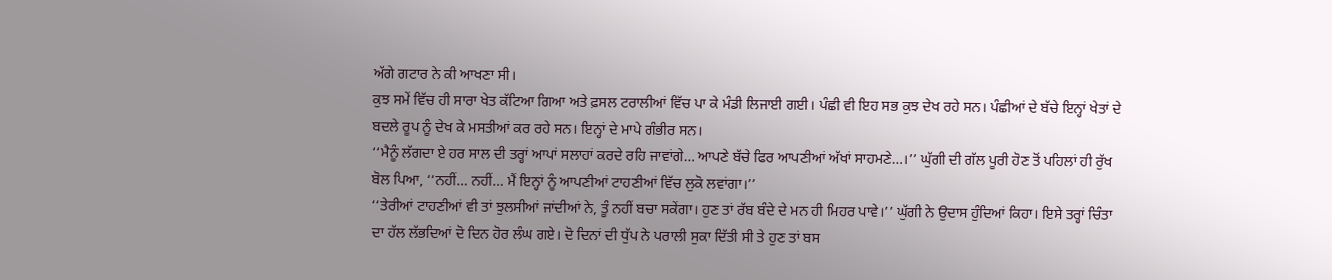ਅੱਗੇ ਗਟਾਰ ਨੇ ਕੀ ਆਖਣਾ ਸੀ।
ਕੁਝ ਸਮੇਂ ਵਿੱਚ ਹੀ ਸਾਰਾ ਖੇਤ ਕੱਟਿਆ ਗਿਆ ਅਤੇ ਫ਼ਸਲ ਟਰਾਲੀਆਂ ਵਿੱਚ ਪਾ ਕੇ ਮੰਡੀ ਲਿਜਾਈ ਗਈ। ਪੰਛੀ ਵੀ ਇਹ ਸਭ ਕੁਝ ਦੇਖ ਰਹੇ ਸਨ। ਪੰਛੀਆਂ ਦੇ ਬੱਚੇ ਇਨ੍ਹਾਂ ਖੇਤਾਂ ਦੇ ਬਦਲੇ ਰੂਪ ਨੂੰ ਦੇਖ ਕੇ ਮਸਤੀਆਂ ਕਰ ਰਹੇ ਸਨ। ਇਨ੍ਹਾਂ ਦੇ ਮਾਪੇ ਗੰਭੀਰ ਸਨ।
‘‘ਮੈਨੂੰ ਲੱਗਦਾ ਏ ਹਰ ਸਾਲ ਦੀ ਤਰ੍ਹਾਂ ਆਪਾਂ ਸਲਾਹਾਂ ਕਰਦੇ ਰਹਿ ਜਾਵਾਂਗੇ… ਆਪਣੇ ਬੱਚੇ ਫਿਰ ਆਪਣੀਆਂ ਅੱਖਾਂ ਸਾਹਮਣੇ…।’’ ਘੁੱਗੀ ਦੀ ਗੱਲ ਪੂਰੀ ਹੋਣ ਤੋਂ ਪਹਿਲਾਂ ਹੀ ਰੁੱਖ ਬੋਲ ਪਿਆ, ‘‘ਨਹੀਂ… ਨਹੀਂ… ਮੈਂ ਇਨ੍ਹਾਂ ਨੂੰ ਆਪਣੀਆਂ ਟਾਹਣੀਆਂ ਵਿੱਚ ਲੁਕੋ ਲਵਾਂਗਾ।’’
‘‘ਤੇਰੀਆਂ ਟਾਹਣੀਆਂ ਵੀ ਤਾਂ ਝੁਲਸੀਆਂ ਜਾਂਦੀਆਂ ਨੇ, ਤੂੰ ਨਹੀਂ ਬਚਾ ਸਕੇਂਗਾ। ਹੁਣ ਤਾਂ ਰੱਬ ਬੰਦੇ ਦੇ ਮਨ ਹੀ ਮਿਹਰ ਪਾਵੇ।’’ ਘੁੱਗੀ ਨੇ ਉਦਾਸ ਹੁੰਦਿਆਂ ਕਿਹਾ। ਇਸੇ ਤਰ੍ਹਾਂ ਚਿੰਤਾ ਦਾ ਹੱਲ ਲੱਭਦਿਆਂ ਦੋ ਦਿਨ ਹੋਰ ਲੰਘ ਗਏ। ਦੋ ਦਿਨਾਂ ਦੀ ਧੁੱਪ ਨੇ ਪਰਾਲੀ ਸੁਕਾ ਦਿੱਤੀ ਸੀ ਤੇ ਹੁਣ ਤਾਂ ਬਸ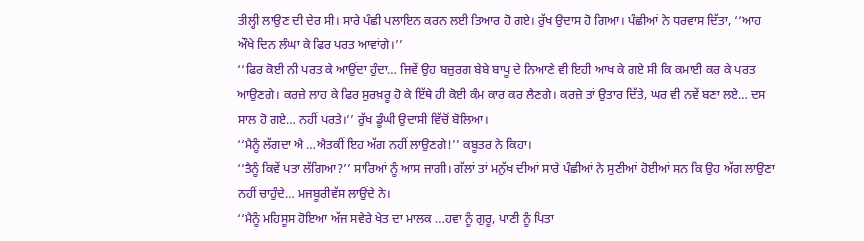ਤੀਲ੍ਹੀ ਲਾਉਣ ਦੀ ਦੇਰ ਸੀ। ਸਾਰੇ ਪੰਛੀ ਪਲਾਇਨ ਕਰਨ ਲਈ ਤਿਆਰ ਹੋ ਗਏ। ਰੁੱਖ ਉਦਾਸ ਹੋ ਗਿਆ। ਪੰਛੀਆਂ ਨੇ ਧਰਵਾਸ ਦਿੱਤਾ, ‘‘ਆਹ ਔਖੇ ਦਿਨ ਲੰਘਾ ਕੇ ਫਿਰ ਪਰਤ ਆਵਾਂਗੇ।’’
‘‘ਫਿਰ ਕੋਈ ਨੀ ਪਰਤ ਕੇ ਆਉਂਦਾ ਹੁੰਦਾ… ਜਿਵੇਂ ਉਹ ਬਜ਼ੁਰਗ ਬੇਬੇ ਬਾਪੂ ਦੇ ਨਿਆਣੇ ਵੀ ਇਹੀ ਆਖ ਕੇ ਗਏ ਸੀ ਕਿ ਕਮਾਈ ਕਰ ਕੇ ਪਰਤ ਆਉਣਗੇ। ਕਰਜ਼ੇ ਲਾਹ ਕੇ ਫਿਰ ਸੁਰਖ਼ਰੂ ਹੋ ਕੇ ਇੱਥੇ ਹੀ ਕੋਈ ਕੰਮ ਕਾਰ ਕਰ ਲੈਣਗੇ। ਕਰਜ਼ੇ ਤਾਂ ਉਤਾਰ ਦਿੱਤੇ, ਘਰ ਵੀ ਨਵੇਂ ਬਣਾ ਲਏ… ਦਸ ਸਾਲ ਹੋ ਗਏ… ਨਹੀਂ ਪਰਤੇ।’’ ਰੁੱਖ ਡੂੰਘੀ ਉਦਾਸੀ ਵਿੱਚੋਂ ਬੋਲਿਆ।
‘‘ਮੈਨੂੰ ਲੱਗਦਾ ਐ …ਐਤਕੀਂ ਇਹ ਅੱਗ ਨਹੀਂ ਲਾਉਣਗੇ!’’ ਕਬੂਤਰ ਨੇ ਕਿਹਾ।
‘‘ਤੈਨੂੰ ਕਿਵੇਂ ਪਤਾ ਲੱਗਿਆ?’’ ਸਾਰਿਆਂ ਨੂੰ ਆਸ ਜਾਗੀ। ਗੱਲਾਂ ਤਾਂ ਮਨੁੱਖ ਦੀਆਂ ਸਾਰੇ ਪੰਛੀਆਂ ਨੇ ਸੁਣੀਆਂ ਹੋਈਆਂ ਸਨ ਕਿ ਉਹ ਅੱਗ ਲਾਉਣਾ ਨਹੀਂ ਚਾਹੁੰਦੇ… ਮਜਬੂਰੀਵੱਸ ਲਾਉਂਦੇ ਨੇ।
‘‘ਮੈਨੂੰ ਮਹਿਸੂਸ ਹੋਇਆ ਅੱਜ ਸਵੇਰੇ ਖੇਤ ਦਾ ਮਾਲਕ …ਹਵਾ ਨੂੰ ਗੁਰੂ, ਪਾਣੀ ਨੂੰ ਪਿਤਾ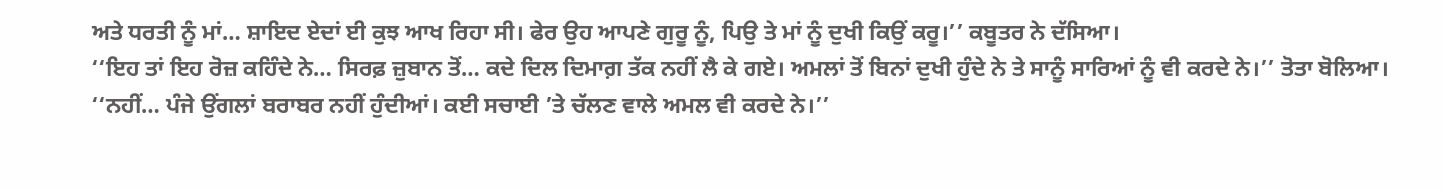ਅਤੇ ਧਰਤੀ ਨੂੰ ਮਾਂ… ਸ਼ਾਇਦ ਏਦਾਂ ਈ ਕੁਝ ਆਖ ਰਿਹਾ ਸੀ। ਫੇਰ ਉਹ ਆਪਣੇ ਗੁਰੂ ਨੂੰ, ਪਿਉ ਤੇ ਮਾਂ ਨੂੰ ਦੁਖੀ ਕਿਉਂ ਕਰੂ।’’ ਕਬੂਤਰ ਨੇ ਦੱਸਿਆ।
‘‘ਇਹ ਤਾਂ ਇਹ ਰੋਜ਼ ਕਹਿੰਦੇ ਨੇ… ਸਿਰਫ਼ ਜ਼ੁਬਾਨ ਤੋਂ… ਕਦੇ ਦਿਲ ਦਿਮਾਗ਼ ਤੱਕ ਨਹੀਂ ਲੈ ਕੇ ਗਏ। ਅਮਲਾਂ ਤੋਂ ਬਿਨਾਂ ਦੁਖੀ ਹੁੰਦੇ ਨੇ ਤੇ ਸਾਨੂੰ ਸਾਰਿਆਂ ਨੂੰ ਵੀ ਕਰਦੇ ਨੇ।’’ ਤੋਤਾ ਬੋਲਿਆ।
‘‘ਨਹੀਂ… ਪੰਜੇ ਉਂਗਲਾਂ ਬਰਾਬਰ ਨਹੀਂ ਹੁੰਦੀਆਂ। ਕਈ ਸਚਾਈ ’ਤੇ ਚੱਲਣ ਵਾਲੇ ਅਮਲ ਵੀ ਕਰਦੇ ਨੇ।’’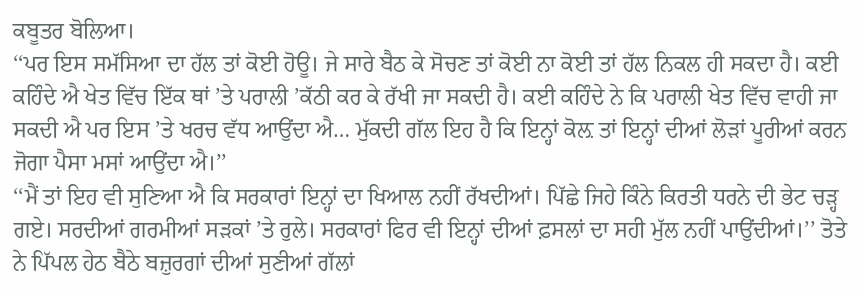ਕਬੂਤਰ ਬੋਲਿਆ।
‘‘ਪਰ ਇਸ ਸਮੱਸਿਆ ਦਾ ਹੱਲ ਤਾਂ ਕੋਈ ਹੋਊ। ਜੇ ਸਾਰੇ ਬੈਠ ਕੇ ਸੋਚਣ ਤਾਂ ਕੋਈ ਨਾ ਕੋਈ ਤਾਂ ਹੱਲ ਨਿਕਲ ਹੀ ਸਕਦਾ ਹੈ। ਕਈ ਕਹਿੰਦੇ ਐ ਖੇਤ ਵਿੱਚ ਇੱਕ ਥਾਂ ’ਤੇ ਪਰਾਲੀ ’ਕੱਠੀ ਕਰ ਕੇ ਰੱਖੀ ਜਾ ਸਕਦੀ ਹੈ। ਕਈ ਕਹਿੰਦੇ ਨੇ ਕਿ ਪਰਾਲੀ ਖੇਤ ਵਿੱਚ ਵਾਹੀ ਜਾ ਸਕਦੀ ਐ ਪਰ ਇਸ ’ਤੇ ਖਰਚ ਵੱਧ ਆਉਂਦਾ ਐ… ਮੁੱਕਦੀ ਗੱਲ ਇਹ ਹੈ ਕਿ ਇਨ੍ਹਾਂ ਕੋਲ਼ ਤਾਂ ਇਨ੍ਹਾਂ ਦੀਆਂ ਲੋੜਾਂ ਪੂਰੀਆਂ ਕਰਨ ਜੋਗਾ ਪੈਸਾ ਮਸਾਂ ਆਉਂਦਾ ਐ।’’
‘‘ਮੈਂ ਤਾਂ ਇਹ ਵੀ ਸੁਣਿਆ ਐ ਕਿ ਸਰਕਾਰਾਂ ਇਨ੍ਹਾਂ ਦਾ ਖਿਆਲ ਨਹੀਂ ਰੱਖਦੀਆਂ। ਪਿੱਛੇ ਜਿਹੇ ਕਿੰਨੇ ਕਿਰਤੀ ਧਰਨੇ ਦੀ ਭੇਟ ਚੜ੍ਹ ਗਏ। ਸਰਦੀਆਂ ਗਰਮੀਆਂ ਸੜਕਾਂ ’ਤੇ ਰੁਲੇ। ਸਰਕਾਰਾਂ ਫਿਰ ਵੀ ਇਨ੍ਹਾਂ ਦੀਆਂ ਫ਼ਸਲਾਂ ਦਾ ਸਹੀ ਮੁੱਲ ਨਹੀਂ ਪਾਉਂਦੀਆਂ।’’ ਤੋਤੇ ਨੇ ਪਿੱਪਲ ਹੇਠ ਬੈਠੇ ਬਜ਼ੁਰਗਾਂ ਦੀਆਂ ਸੁਣੀਆਂ ਗੱਲਾਂ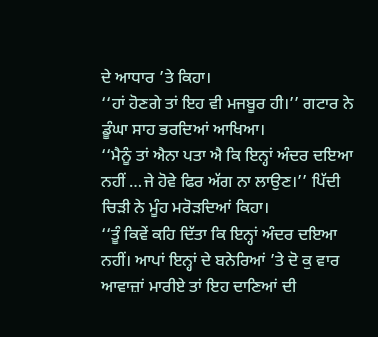ਦੇ ਆਧਾਰ ’ਤੇ ਕਿਹਾ।
‘‘ਹਾਂ ਹੋਣਗੇ ਤਾਂ ਇਹ ਵੀ ਮਜਬੂਰ ਹੀ।’’ ਗਟਾਰ ਨੇ ਡੂੰਘਾ ਸਾਹ ਭਰਦਿਆਂ ਆਖਿਆ।
‘‘ਮੈਨੂੰ ਤਾਂ ਐਨਾ ਪਤਾ ਐ ਕਿ ਇਨ੍ਹਾਂ ਅੰਦਰ ਦਇਆ ਨਹੀਂ …ਜੇ ਹੋਵੇ ਫਿਰ ਅੱਗ ਨਾ ਲਾਉਣ।’’ ਪਿੱਦੀ ਚਿੜੀ ਨੇ ਮੂੰਹ ਮਰੋੜਦਿਆਂ ਕਿਹਾ।
‘‘ਤੂੰ ਕਿਵੇਂ ਕਹਿ ਦਿੱਤਾ ਕਿ ਇਨ੍ਹਾਂ ਅੰਦਰ ਦਇਆ ਨਹੀਂ। ਆਪਾਂ ਇਨ੍ਹਾਂ ਦੇ ਬਨੇਰਿਆਂ ’ਤੇ ਦੋ ਕੁ ਵਾਰ ਆਵਾਜ਼ਾਂ ਮਾਰੀਏ ਤਾਂ ਇਹ ਦਾਣਿਆਂ ਦੀ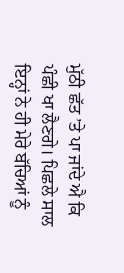ਮੁੱਠੀ ਛੱਤ ’ਤੇ ਪਾ ਜਾਂਦੇ ਐ ਕਿ ਪੰਛੀ ਖਾ ਲੈਣਗੇ। ਪਿਛਲੇ ਸਾਲ ਇਨ੍ਹਾਂ ਨੇ ਹੀ ਮੇਰੇ ਬੱਚਿਆਂ ਨੂੰ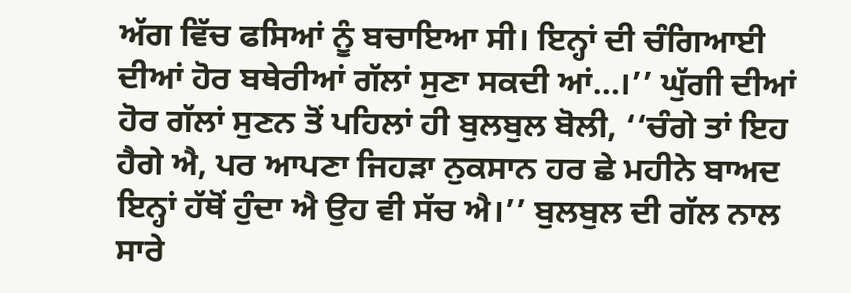ਅੱਗ ਵਿੱਚ ਫਸਿਆਂ ਨੂੰ ਬਚਾਇਆ ਸੀ। ਇਨ੍ਹਾਂ ਦੀ ਚੰਗਿਆਈ ਦੀਆਂ ਹੋਰ ਬਥੇਰੀਆਂ ਗੱਲਾਂ ਸੁਣਾ ਸਕਦੀ ਆਂ…।’’ ਘੁੱਗੀ ਦੀਆਂ ਹੋਰ ਗੱਲਾਂ ਸੁਣਨ ਤੋਂ ਪਹਿਲਾਂ ਹੀ ਬੁਲਬੁਲ ਬੋਲੀ, ‘‘ਚੰਗੇ ਤਾਂ ਇਹ ਹੈਗੇ ਐ, ਪਰ ਆਪਣਾ ਜਿਹੜਾ ਨੁਕਸਾਨ ਹਰ ਛੇ ਮਹੀਨੇ ਬਾਅਦ ਇਨ੍ਹਾਂ ਹੱਥੋਂ ਹੁੰਦਾ ਐ ਉਹ ਵੀ ਸੱਚ ਐ।’’ ਬੁਲਬੁਲ ਦੀ ਗੱਲ ਨਾਲ ਸਾਰੇ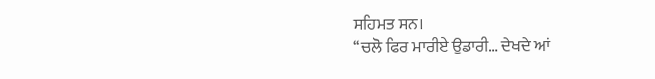ਸਹਿਮਤ ਸਨ।
‘‘ਚਲੋ ਫਿਰ ਮਾਰੀਏ ਉਡਾਰੀ… ਦੇਖਦੇ ਆਂ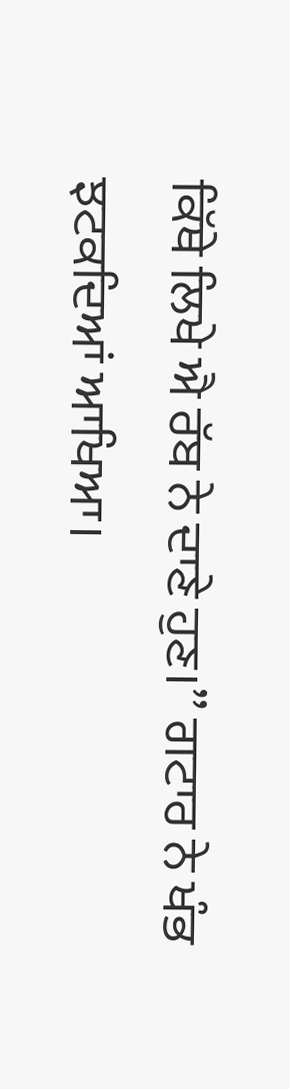ਕਿੱਥੇ ਲਿਖੇ ਐ ਰੱਬ ਨੇ ਦਾਣੇ ਹੁਣ।’’ ਗਟਾਰ ਨੇ ਖੰਭ ਝਟਕਦਿਆਂ ਆਖਿਆ।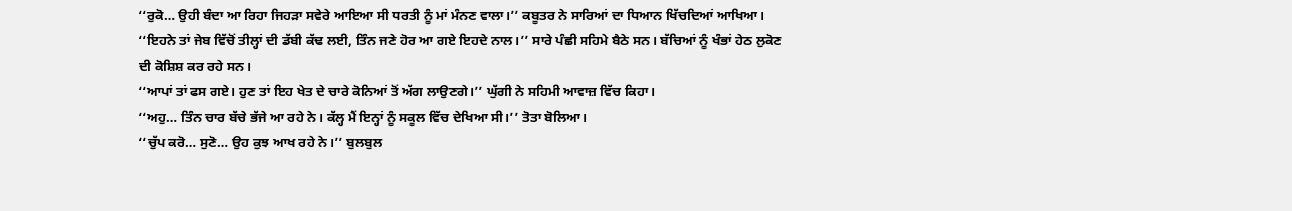‘‘ਰੁਕੋ… ਉਹੀ ਬੰਦਾ ਆ ਰਿਹਾ ਜਿਹੜਾ ਸਵੇਰੇ ਆਇਆ ਸੀ ਧਰਤੀ ਨੂੰ ਮਾਂ ਮੰਨਣ ਵਾਲਾ।’’ ਕਬੂਤਰ ਨੇ ਸਾਰਿਆਂ ਦਾ ਧਿਆਨ ਖਿੱਚਦਿਆਂ ਆਖਿਆ।
‘‘ਇਹਨੇ ਤਾਂ ਜੇਬ ਵਿੱਚੋਂ ਤੀਲ੍ਹਾਂ ਦੀ ਡੱਬੀ ਕੱਢ ਲਈ, ਤਿੰਨ ਜਣੇ ਹੋਰ ਆ ਗਏ ਇਹਦੇ ਨਾਲ।’’ ਸਾਰੇ ਪੰਛੀ ਸਹਿਮੇ ਬੈਠੇ ਸਨ। ਬੱਚਿਆਂ ਨੂੰ ਖੰਭਾਂ ਹੇਠ ਲੁਕੋਣ ਦੀ ਕੋਸ਼ਿਸ਼ ਕਰ ਰਹੇ ਸਨ।
‘‘ਆਪਾਂ ਤਾਂ ਫਸ ਗਏ। ਹੁਣ ਤਾਂ ਇਹ ਖੇਤ ਦੇ ਚਾਰੇ ਕੋਨਿਆਂ ਤੋਂ ਅੱਗ ਲਾਉਣਗੇ।’’ ਘੁੱਗੀ ਨੇ ਸਹਿਮੀ ਆਵਾਜ਼ ਵਿੱਚ ਕਿਹਾ।
‘‘ਅਹੁ… ਤਿੰਨ ਚਾਰ ਬੱਚੇ ਭੱਜੇ ਆ ਰਹੇ ਨੇ। ਕੱਲ੍ਹ ਮੈਂ ਇਨ੍ਹਾਂ ਨੂੰ ਸਕੂਲ ਵਿੱਚ ਦੇਖਿਆ ਸੀ।’’ ਤੋਤਾ ਬੋਲਿਆ।
‘‘ਚੁੱਪ ਕਰੋ… ਸੁਣੋ… ਉਹ ਕੁਝ ਆਖ ਰਹੇ ਨੇ।’’ ਬੁਲਬੁਲ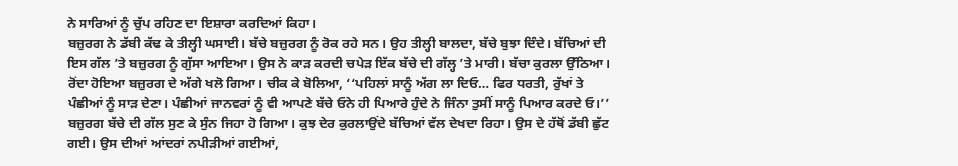ਨੇ ਸਾਰਿਆਂ ਨੂੰ ਚੁੱਪ ਰਹਿਣ ਦਾ ਇਸ਼ਾਰਾ ਕਰਦਿਆਂ ਕਿਹਾ।
ਬਜ਼ੁਰਗ ਨੇ ਡੱਬੀ ਕੱਢ ਕੇ ਤੀਲ੍ਹੀ ਘਸਾਈ। ਬੱਚੇ ਬਜ਼ੁਰਗ ਨੂੰ ਰੋਕ ਰਹੇ ਸਨ। ਉਹ ਤੀਲ੍ਹੀ ਬਾਲਦਾ, ਬੱਚੇ ਬੁਝਾ ਦਿੰਦੇ। ਬੱਚਿਆਂ ਦੀ ਇਸ ਗੱਲ ’ਤੇ ਬਜ਼ੁਰਗ ਨੂੰ ਗੁੱਸਾ ਆਇਆ। ਉਸ ਨੇ ਕਾੜ ਕਰਦੀ ਚਪੇੜ ਇੱਕ ਬੱਚੇ ਦੀ ਗੱਲ੍ਹ ’ਤੇ ਮਾਰੀ। ਬੱਚਾ ਕੁਰਲਾ ਉੱਠਿਆ। ਰੋਂਦਾ ਹੋਇਆ ਬਜ਼ੁਰਗ ਦੇ ਅੱਗੇ ਖਲੋ ਗਿਆ। ਚੀਕ ਕੇ ਬੋਲਿਆ, ‘‘ਪਹਿਲਾਂ ਸਾਨੂੰ ਅੱਗ ਲਾ ਦਿਓ… ਫਿਰ ਧਰਤੀ, ਰੁੱਖਾਂ ਤੇ ਪੰਛੀਆਂ ਨੂੰ ਸਾੜ ਦੇਣਾ। ਪੰਛੀਆਂ ਜਾਨਵਰਾਂ ਨੂੰ ਵੀ ਆਪਣੇ ਬੱਚੇ ਓਨੇ ਹੀ ਪਿਆਰੇ ਹੁੰਦੇ ਨੇ ਜਿੰਨਾ ਤੁਸੀਂ ਸਾਨੂੰ ਪਿਆਰ ਕਰਦੇ ਓ।’’ ਬਜ਼ੁਰਗ ਬੱਚੇ ਦੀ ਗੱਲ ਸੁਣ ਕੇ ਸੁੰਨ ਜਿਹਾ ਹੋ ਗਿਆ। ਕੁਝ ਦੇਰ ਕੁਰਲਾਉਂਦੇ ਬੱਚਿਆਂ ਵੱਲ ਦੇਖਦਾ ਰਿਹਾ। ਉਸ ਦੇ ਹੱਥੋਂ ਡੱਬੀ ਛੁੱਟ ਗਈ। ਉਸ ਦੀਆਂ ਆਂਦਰਾਂ ਨਪੀੜੀਆਂ ਗਈਆਂ,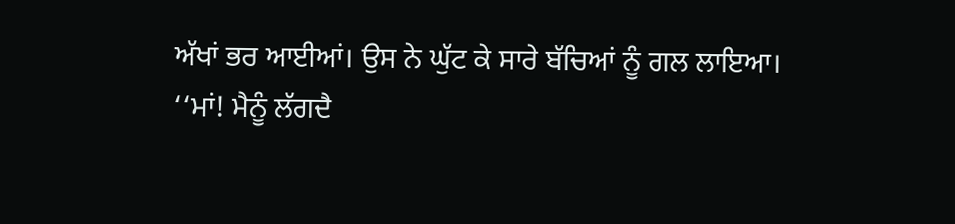ਅੱਖਾਂ ਭਰ ਆਈਆਂ। ਉਸ ਨੇ ਘੁੱਟ ਕੇ ਸਾਰੇ ਬੱਚਿਆਂ ਨੂੰ ਗਲ ਲਾਇਆ।
‘‘ਮਾਂ! ਮੈਨੂੰ ਲੱਗਦੈ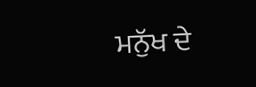ਮਨੁੱਖ ਦੇ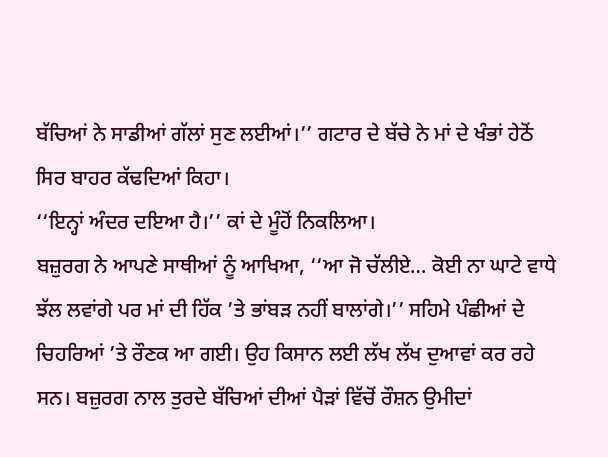ਬੱਚਿਆਂ ਨੇ ਸਾਡੀਆਂ ਗੱਲਾਂ ਸੁਣ ਲਈਆਂ।’’ ਗਟਾਰ ਦੇ ਬੱਚੇ ਨੇ ਮਾਂ ਦੇ ਖੰਭਾਂ ਹੇਠੋਂ ਸਿਰ ਬਾਹਰ ਕੱਢਦਿਆਂ ਕਿਹਾ।
‘‘ਇਨ੍ਹਾਂ ਅੰਦਰ ਦਇਆ ਹੈ।’’ ਕਾਂ ਦੇ ਮੂੰਹੋਂ ਨਿਕਲਿਆ।
ਬਜ਼ੁਰਗ ਨੇ ਆਪਣੇ ਸਾਥੀਆਂ ਨੂੰ ਆਖਿਆ, ‘‘ਆ ਜੋ ਚੱਲੀਏ… ਕੋਈ ਨਾ ਘਾਟੇ ਵਾਧੇ ਝੱਲ ਲਵਾਂਗੇ ਪਰ ਮਾਂ ਦੀ ਹਿੱਕ ’ਤੇ ਭਾਂਬੜ ਨਹੀਂ ਬਾਲਾਂਗੇ।’’ ਸਹਿਮੇ ਪੰਛੀਆਂ ਦੇ ਚਿਹਰਿਆਂ ’ਤੇ ਰੌਣਕ ਆ ਗਈ। ਉਹ ਕਿਸਾਨ ਲਈ ਲੱਖ ਲੱਖ ਦੁਆਵਾਂ ਕਰ ਰਹੇ ਸਨ। ਬਜ਼ੁਰਗ ਨਾਲ ਤੁਰਦੇ ਬੱਚਿਆਂ ਦੀਆਂ ਪੈੜਾਂ ਵਿੱਚੋਂ ਰੌਸ਼ਨ ਉਮੀਦਾਂ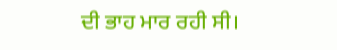ਦੀ ਭਾਹ ਮਾਰ ਰਹੀ ਸੀ।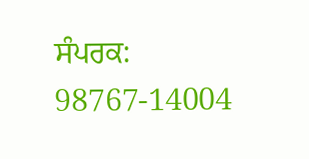ਸੰਪਰਕ: 98767-14004